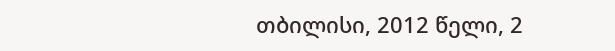თბილისი, 2012 წელი, 2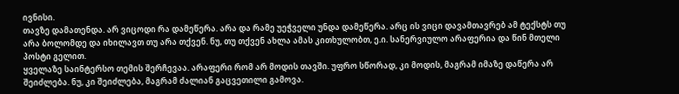ივნისი.
თავზე დამათენდა. არ ვიცოდი რა დამეწერა. არა და რამე უეჭველი უნდა დამეწერა. არც ის ვიცი დავამთავრებ ამ ტექსტს თუ არა ბოლომდე და იხილავთ თუ არა თქვენ. ნუ, თუ თქვენ ახლა ამას კითხულობთ, ე.ი. სანერვიულო არაფერია და წინ მთელი პოსტი გელით.
ყველაზე საინტერსო თემის შერჩევაა. არაფერი რომ არ მოდის თავში. უფრო სწორად, კი მოდის, მაგრამ იმაზე დაწერა არ შეიძლება. ნუ, კი შეიძლება, მაგრამ ძალიან გაცვეთილი გამოვა.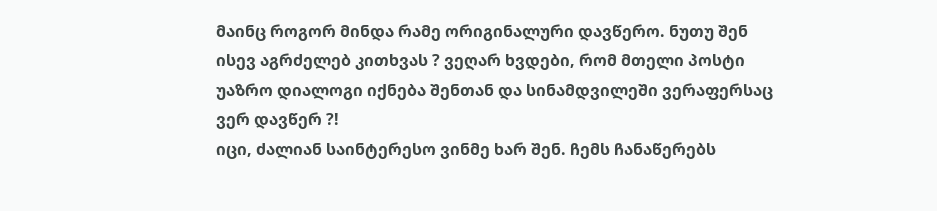მაინც როგორ მინდა რამე ორიგინალური დავწერო. ნუთუ შენ ისევ აგრძელებ კითხვას ? ვეღარ ხვდები, რომ მთელი პოსტი უაზრო დიალოგი იქნება შენთან და სინამდვილეში ვერაფერსაც ვერ დავწერ ?!
იცი, ძალიან საინტერესო ვინმე ხარ შენ. ჩემს ჩანაწერებს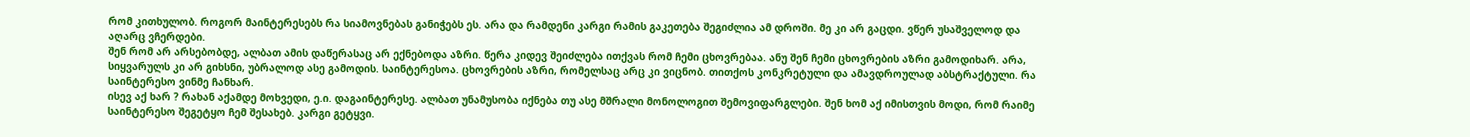რომ კითხულობ. როგორ მაინტერესებს რა სიამოვნებას განიჭებს ეს. არა და რამდენი კარგი რამის გაკეთება შეგიძლია ამ დროში. მე კი არ გაცდი. ვწერ უსაშველოდ და აღარც ვჩერდები.
შენ რომ არ არსებობდე, ალბათ ამის დაწერასაც არ ექნებოდა აზრი. წერა კიდევ შეიძლება ითქვას რომ ჩემი ცხოვრებაა. ანუ შენ ჩემი ცხოვრების აზრი გამოდიხარ. არა, სიყვარულს კი არ გიხსნი, უბრალოდ ასე გამოდის. საინტერესოა. ცხოვრების აზრი, რომელსაც არც კი ვიცნობ. თითქოს კონკრეტული და ამავდროულად აბსტრაქტული. რა საინტერესო ვინმე ჩანხარ.
ისევ აქ ხარ ? რახან აქამდე მოხვედი, ე.ი. დაგაინტერესე. ალბათ უნამუსობა იქნება თუ ასე მშრალი მონოლოგით შემოვიფარგლები. შენ ხომ აქ იმისთვის მოდი, რომ რაიმე საინტერესო შეგეტყო ჩემ შესახებ. კარგი გეტყვი.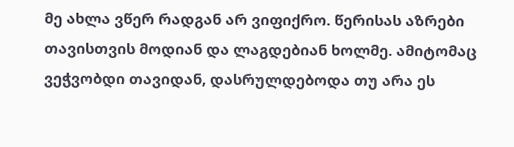მე ახლა ვწერ რადგან არ ვიფიქრო. წერისას აზრები თავისთვის მოდიან და ლაგდებიან ხოლმე. ამიტომაც ვეჭვობდი თავიდან, დასრულდებოდა თუ არა ეს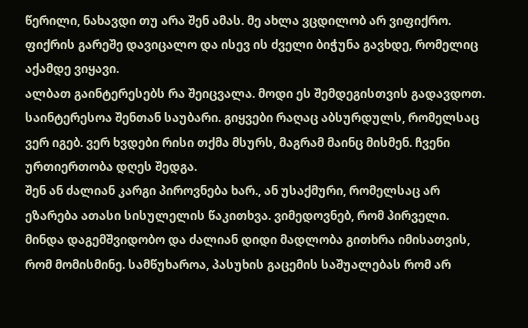წერილი, ნახავდი თუ არა შენ ამას. მე ახლა ვცდილობ არ ვიფიქრო. ფიქრის გარეშე დავიცალო და ისევ ის ძველი ბიჭუნა გავხდე, რომელიც აქამდე ვიყავი.
ალბათ გაინტერესებს რა შეიცვალა. მოდი ეს შემდეგისთვის გადავდოთ. საინტერესოა შენთან საუბარი. გიყვები რაღაც აბსურდულს, რომელსაც ვერ იგებ. ვერ ხვდები რისი თქმა მსურს, მაგრამ მაინც მისმენ. ჩვენი ურთიერთობა დღეს შედგა.
შენ ან ძალიან კარგი პიროვნება ხარ., ან უსაქმური, რომელსაც არ ეზარება ათასი სისულელის წაკითხვა. ვიმედოვნებ, რომ პირველი. მინდა დაგემშვიდობო და ძალიან დიდი მადლობა გითხრა იმისათვის, რომ მომისმინე. სამწუხაროა, პასუხის გაცემის საშუალებას რომ არ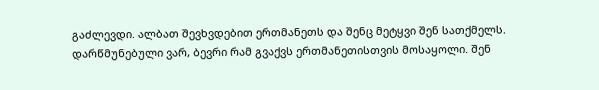გაძლევდი. ალბათ შევხვდებით ერთმანეთს და შენც მეტყვი შენ სათქმელს.
დარწმუნებული ვარ, ბევრი რამ გვაქვს ერთმანეთისთვის მოსაყოლი. შენ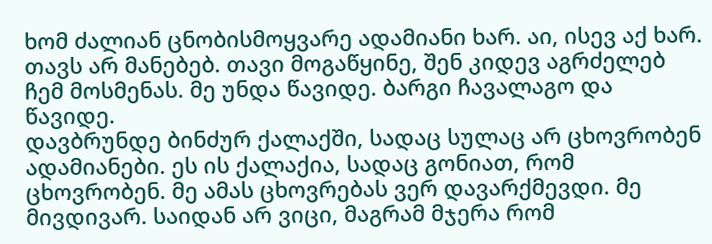ხომ ძალიან ცნობისმოყვარე ადამიანი ხარ. აი, ისევ აქ ხარ. თავს არ მანებებ. თავი მოგაწყინე, შენ კიდევ აგრძელებ ჩემ მოსმენას. მე უნდა წავიდე. ბარგი ჩავალაგო და წავიდე.
დავბრუნდე ბინძურ ქალაქში, სადაც სულაც არ ცხოვრობენ ადამიანები. ეს ის ქალაქია, სადაც გონიათ, რომ ცხოვრობენ. მე ამას ცხოვრებას ვერ დავარქმევდი. მე მივდივარ. საიდან არ ვიცი, მაგრამ მჯერა რომ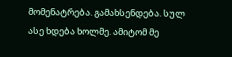მომენატრება. გამახსენდება. სულ ასე ხდება ხოლმე. ამიტომ მე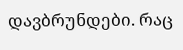დავბრუნდები. რაც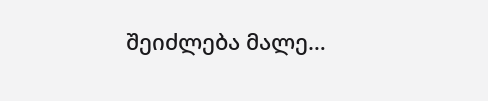შეიძლება მალე…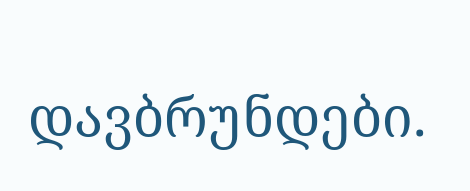დავბრუნდები.